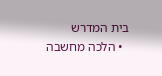בית המדרש
  • הלכה מחשבה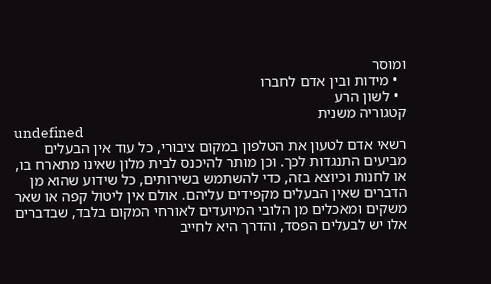ומוסר
  • מידות ובין אדם לחברו
  • לשון הרע
קטגוריה משנית
undefined
רשאי אדם לטעון את הטלפון במקום ציבורי, כל עוד אין הבעלים מביעים התנגדות לכך. וכן מותר להיכנס לבית מלון שאינו מתארח בו, או לחנות וכיוצא בזה, כדי להשתמש בשירותים, כל שידוע שהוא מן הדברים שאין הבעלים מקפידים עליהם. אולם אין ליטול קפה או שאר משקים ומאכלים מן הלובי המיועדים לאורחי המקום בלבד, שבדברים אלו יש לבעלים הפסד, והדרך היא לחייב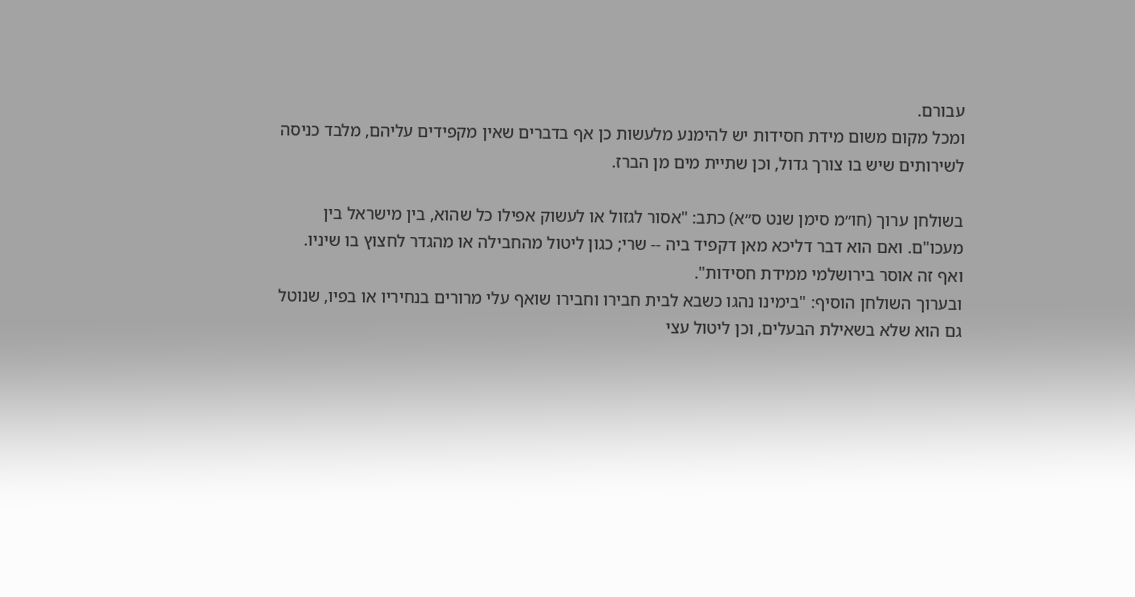עבורם.
ומכל מקום משום מידת חסידות יש להימנע מלעשות כן אף בדברים שאין מקפידים עליהם, מלבד כניסה לשירותים שיש בו צורך גדול, וכן שתיית מים מן הברז.

בשולחן ערוך (חו״מ סימן שנט ס״א) כתב: "אסור לגזול או לעשוק אפילו כל שהוא, בין מישראל בין מעכו"ם. ואם הוא דבר דליכא מאן דקפיד ביה -- שרי; כגון ליטול מהחבילה או מהגדר לחצוץ בו שיניו. ואף זה אוסר בירושלמי ממידת חסידות".
ובערוך השולחן הוסיף: "בימינו נהגו כשבא לבית חבירו וחבירו שואף עלי מרורים בנחיריו או בפיו, שנוטל גם הוא שלא בשאילת הבעלים, וכן ליטול עצי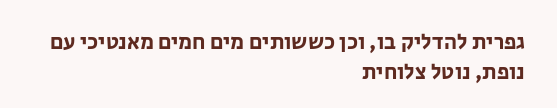גפרית להדליק בו, וכן כששותים מים חמים מאנטיכי עם נופת, נוטל צלוחית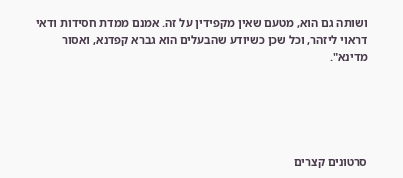ושותה גם הוא, מטעם שאין מקפידין על זה. אמנם ממדת חסידות ודאי דראוי ליזהר, וכל שכן כשיודע שהבעלים הוא גברא קפדנא, ואסור מדינא".





סרטונים קצרים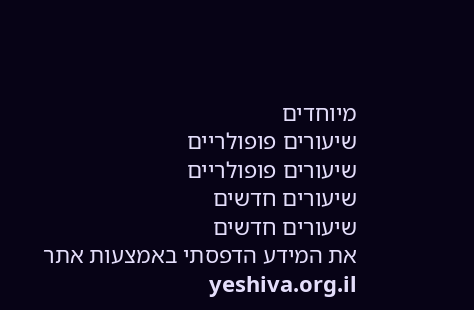מיוחדים
שיעורים פופולריים
שיעורים פופולריים
שיעורים חדשים
שיעורים חדשים
את המידע הדפסתי באמצעות אתר yeshiva.org.il